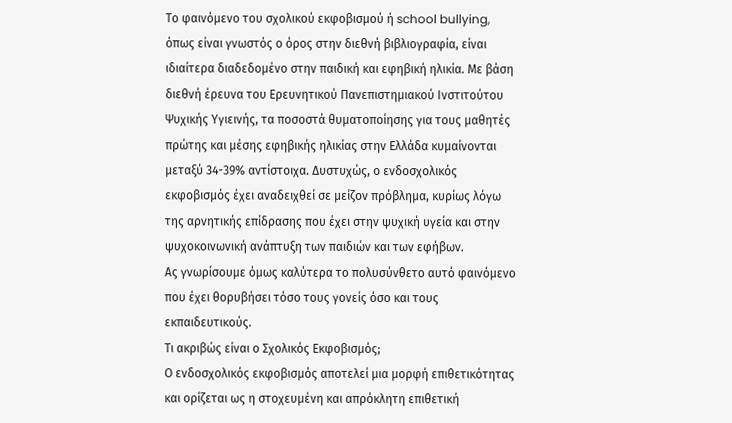Το φαινόμενο του σχολικού εκφοβισμού ή school bullying, όπως είναι γνωστός ο όρος στην διεθνή βιβλιογραφία, είναι ιδιαίτερα διαδεδομένο στην παιδική και εφηβική ηλικία. Με βάση διεθνή έρευνα του Ερευνητικού Πανεπιστημιακού Ινστιτούτου Ψυχικής Υγιεινής, τα ποσοστά θυματοποίησης για τους μαθητές πρώτης και μέσης εφηβικής ηλικίας στην Ελλάδα κυμαίνονται μεταξύ 34-39% αντίστοιχα. Δυστυχώς, ο ενδοσχολικός εκφοβισμός έχει αναδειχθεί σε μείζον πρόβλημα, κυρίως λόγω της αρνητικής επίδρασης που έχει στην ψυχική υγεία και στην ψυχοκοινωνική ανάπτυξη των παιδιών και των εφήβων.
Ας γνωρίσουμε όμως καλύτερα το πολυσύνθετο αυτό φαινόμενο που έχει θορυβήσει τόσο τους γονείς όσο και τους εκπαιδευτικούς.
Τι ακριβώς είναι ο Σχολικός Εκφοβισμός;
Ο ενδοσχολικός εκφοβισμός αποτελεί μια μορφή επιθετικότητας και ορίζεται ως η στοχευμένη και απρόκλητη επιθετική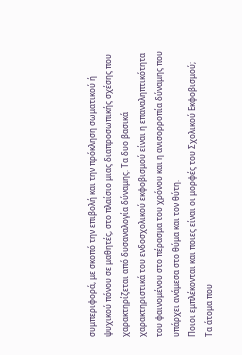συμπεριφορά, με σκοπό την επιβολή και την πρόκληση σωματικού ή ψυχικού πόνου σε μαθητές, στο πλαίσιο μιας διαπροσωπικής σχέσης που χαρακτηρίζεται από δυσαναλογία δύναμης. Τα δυο βασικά χαρακτηριστικά του ενδοσχολικού εκφοβισμού είναι η επαναληπτικότητα του φαινομένου στο πέρασμα του χρόνου και η ανισορροπία δύναμης που υπάρχει ανάμεσα στο θύμα και τον θύτη.
Ποιοι εμπλέκονται και ποιες είναι οι μορφές του Σχολικού Εκφοβισμού;
Τα άτομα που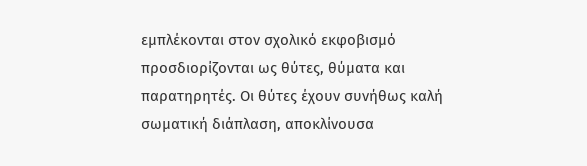εμπλέκονται στον σχολικό εκφοβισμό προσδιορίζονται ως θύτες, θύματα και παρατηρητές. Οι θύτες έχουν συνήθως καλή σωματική διάπλαση, αποκλίνουσα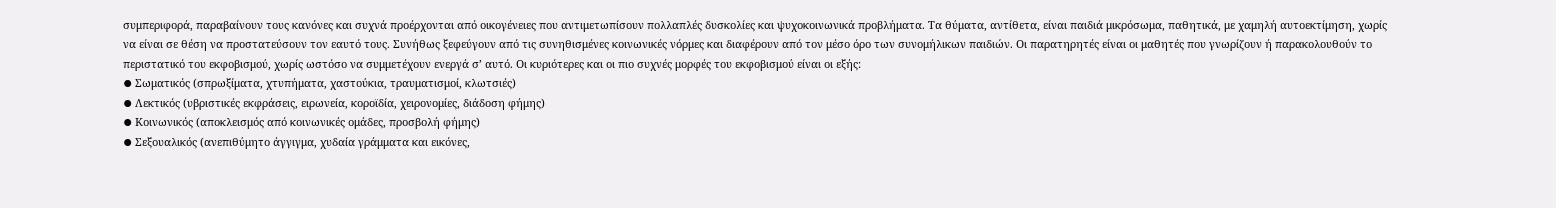συμπεριφορά, παραβαίνουν τους κανόνες και συχνά προέρχονται από οικογένειες που αντιμετωπίσουν πολλαπλές δυσκολίες και ψυχοκοινωνικά προβλήματα. Τα θύματα, αντίθετα, είναι παιδιά μικρόσωμα, παθητικά, με χαμηλή αυτοεκτίμηση, χωρίς να είναι σε θέση να προστατεύσουν τον εαυτό τους. Συνήθως ξεφεύγουν από τις συνηθισμένες κοινωνικές νόρμες και διαφέρουν από τον μέσο όρο των συνομήλικων παιδιών. Οι παρατηρητές είναι οι μαθητές που γνωρίζουν ή παρακολουθούν το περιστατικό του εκφοβισμού, χωρίς ωστόσο να συμμετέχουν ενεργά σ’ αυτό. Οι κυριότερες και οι πιο συχνές μορφές του εκφοβισμού είναι οι εξής:
⦁ Σωματικός (σπρωξίματα, χτυπήματα, χαστούκια, τραυματισμοί, κλωτσιές)
⦁ Λεκτικός (υβριστικές εκφράσεις, ειρωνεία, κοροϊδία, χειρονομίες, διάδοση φήμης)
⦁ Κοινωνικός (αποκλεισμός από κοινωνικές ομάδες, προσβολή φήμης)
⦁ Σεξουαλικός (ανεπιθύμητο άγγιγμα, χυδαία γράμματα και εικόνες,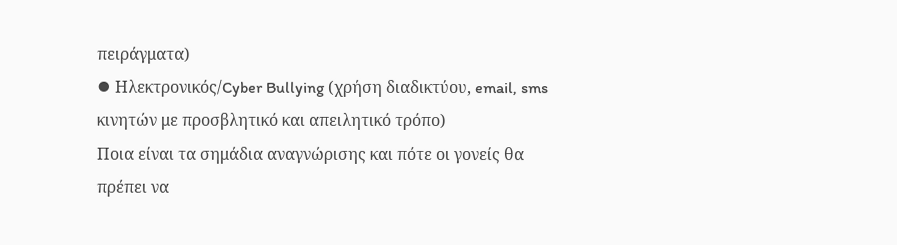πειράγματα)
⦁ Ηλεκτρονικός/Cyber Bullying (χρήση διαδικτύου, email, sms κινητών με προσβλητικό και απειλητικό τρόπο)
Ποια είναι τα σημάδια αναγνώρισης και πότε οι γονείς θα πρέπει να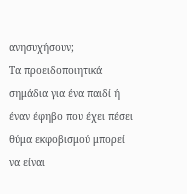ανησυχήσουν;
Τα προειδοποιητικά σημάδια για ένα παιδί ή έναν έφηβο που έχει πέσει θύμα εκφοβισμού μπορεί να είναι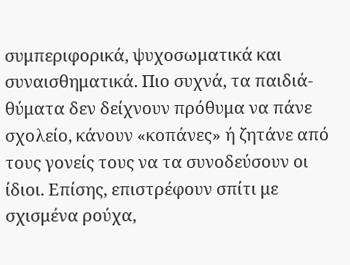συμπεριφορικά, ψυχοσωματικά και συναισθηματικά. Πιο συχνά, τα παιδιά-θύματα δεν δείχνουν πρόθυμα να πάνε σχολείο, κάνουν «κοπάνες» ή ζητάνε από τους γονείς τους να τα συνοδεύσουν οι ίδιοι. Επίσης, επιστρέφουν σπίτι με σχισμένα ρούχα,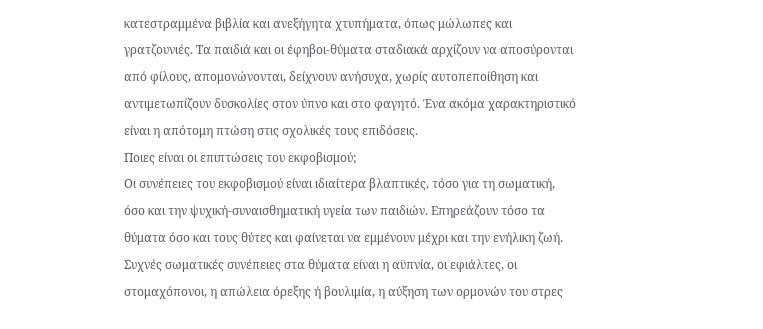κατεστραμμένα βιβλία και ανεξήγητα χτυπήματα, όπως μώλωπες και γρατζουνιές. Τα παιδιά και οι έφηβοι-θύματα σταδιακά αρχίζουν να αποσύρονται από φίλους, απομονώνονται, δείχνουν ανήσυχα, χωρίς αυτοπεποίθηση και αντιμετωπίζουν δυσκολίες στον ύπνο και στο φαγητό. Ένα ακόμα χαρακτηριστικό είναι η απότομη πτώση στις σχολικές τους επιδόσεις.
Ποιες είναι οι επιπτώσεις του εκφοβισμού;
Οι συνέπειες του εκφοβισμού είναι ιδιαίτερα βλαπτικές, τόσο για τη σωματική, όσο και την ψυχική-συναισθηματική υγεία των παιδιών. Επηρεάζουν τόσο τα θύματα όσο και τους θύτες και φαίνεται να εμμένουν μέχρι και την ενήλικη ζωή. Συχνές σωματικές συνέπειες στα θύματα είναι η αϋπνία, οι εφιάλτες, οι στομαχόπονοι, η απώλεια όρεξης ή βουλιμία, η αύξηση των ορμονών του στρες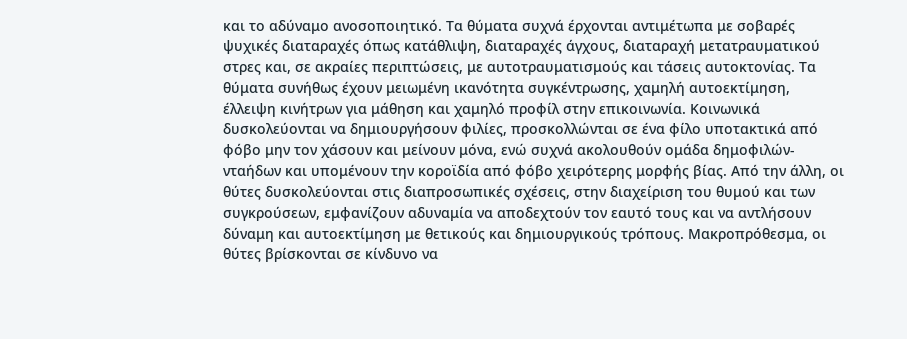και το αδύναμο ανοσοποιητικό. Τα θύματα συχνά έρχονται αντιμέτωπα με σοβαρές ψυχικές διαταραχές όπως κατάθλιψη, διαταραχές άγχους, διαταραχή μετατραυματικού στρες και, σε ακραίες περιπτώσεις, με αυτοτραυματισμούς και τάσεις αυτοκτονίας. Τα θύματα συνήθως έχουν μειωμένη ικανότητα συγκέντρωσης, χαμηλή αυτοεκτίμηση, έλλειψη κινήτρων για μάθηση και χαμηλό προφίλ στην επικοινωνία. Κοινωνικά δυσκολεύονται να δημιουργήσουν φιλίες, προσκολλώνται σε ένα φίλο υποτακτικά από φόβο μην τον χάσουν και μείνουν μόνα, ενώ συχνά ακολουθούν ομάδα δημοφιλών-νταήδων και υπομένουν την κοροϊδία από φόβο χειρότερης μορφής βίας. Από την άλλη, οι θύτες δυσκολεύονται στις διαπροσωπικές σχέσεις, στην διαχείριση του θυμού και των συγκρούσεων, εμφανίζουν αδυναμία να αποδεχτούν τον εαυτό τους και να αντλήσουν δύναμη και αυτοεκτίμηση με θετικούς και δημιουργικούς τρόπους. Μακροπρόθεσμα, οι θύτες βρίσκονται σε κίνδυνο να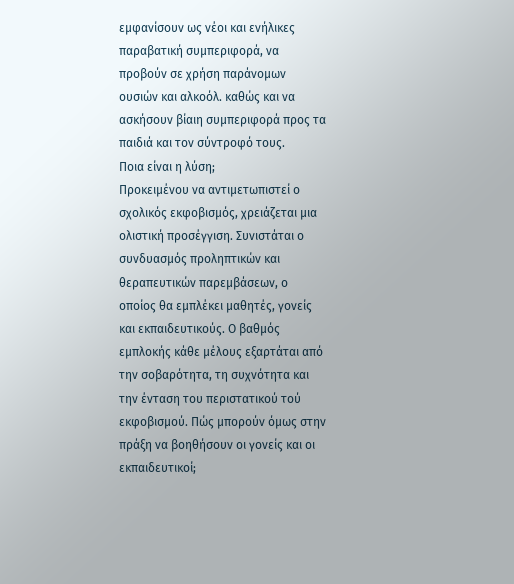εμφανίσουν ως νέοι και ενήλικες παραβατική συμπεριφορά, να προβούν σε χρήση παράνομων ουσιών και αλκοόλ. καθώς και να ασκήσουν βίαιη συμπεριφορά προς τα παιδιά και τον σύντροφό τους.
Ποια είναι η λύση;
Προκειμένου να αντιμετωπιστεί ο σχολικός εκφοβισμός, χρειάζεται μια ολιστική προσέγγιση. Συνιστάται ο συνδυασμός προληπτικών και θεραπευτικών παρεμβάσεων, ο οποίος θα εμπλέκει μαθητές, γονείς και εκπαιδευτικούς. Ο βαθμός εμπλοκής κάθε μέλους εξαρτάται από την σοβαρότητα, τη συχνότητα και την ένταση του περιστατικού τού εκφοβισμού. Πώς μπορούν όμως στην πράξη να βοηθήσουν οι γονείς και οι εκπαιδευτικοί;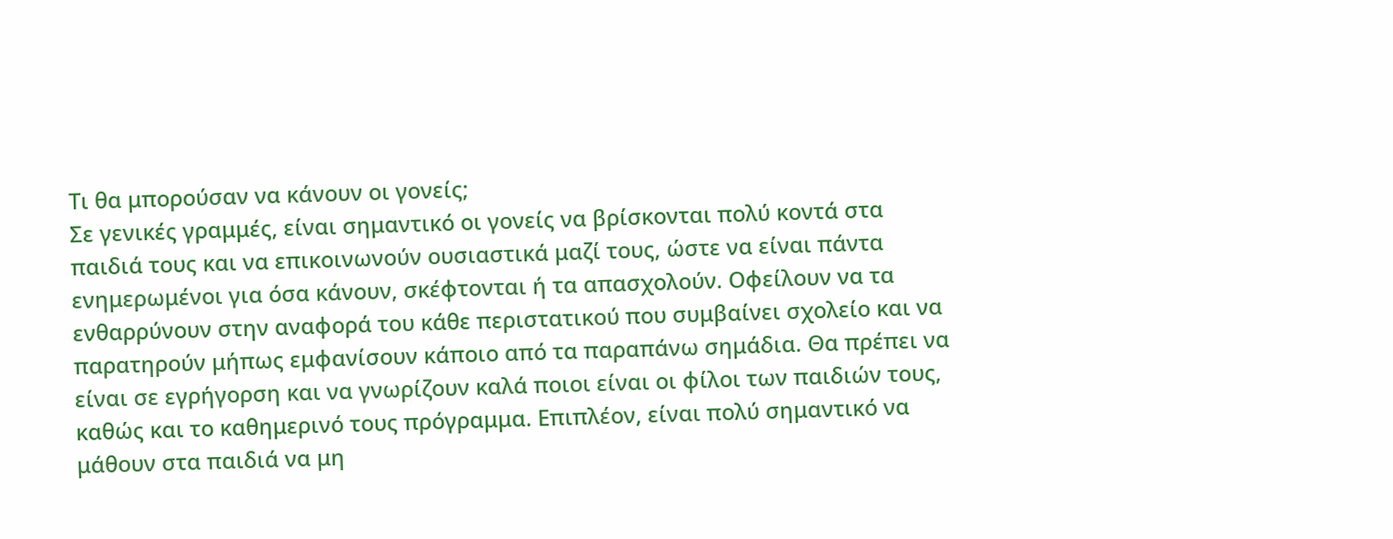Τι θα μπορούσαν να κάνουν οι γονείς;
Σε γενικές γραμμές, είναι σημαντικό οι γονείς να βρίσκονται πολύ κοντά στα παιδιά τους και να επικοινωνούν ουσιαστικά μαζί τους, ώστε να είναι πάντα ενημερωμένοι για όσα κάνουν, σκέφτονται ή τα απασχολούν. Οφείλουν να τα ενθαρρύνουν στην αναφορά του κάθε περιστατικού που συμβαίνει σχολείο και να παρατηρούν μήπως εμφανίσουν κάποιο από τα παραπάνω σημάδια. Θα πρέπει να είναι σε εγρήγορση και να γνωρίζουν καλά ποιοι είναι οι φίλοι των παιδιών τους, καθώς και το καθημερινό τους πρόγραμμα. Επιπλέον, είναι πολύ σημαντικό να μάθουν στα παιδιά να μη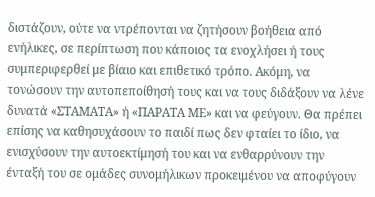διστάζουν, ούτε να ντρέπονται να ζητήσουν βοήθεια από ενήλικες, σε περίπτωση που κάποιος τα ενοχλήσει ή τους συμπεριφερθεί με βίαιο και επιθετικό τρόπο. Ακόμη, να τονώσουν την αυτοπεποίθησή τους και να τους διδάξουν να λένε δυνατά «ΣΤΑΜΑΤΑ» ή «ΠΑΡΑΤΑ ΜΕ» και να φεύγουν. Θα πρέπει επίσης να καθησυχάσουν το παιδί πως δεν φταίει το ίδιο, να ενισχύσουν την αυτοεκτίμησή του και να ενθαρρύνουν την ένταξή του σε ομάδες συνομήλικων προκειμένου να αποφύγουν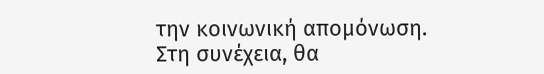την κοινωνική απομόνωση.
Στη συνέχεια, θα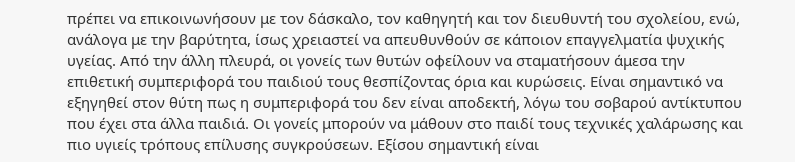πρέπει να επικοινωνήσουν με τον δάσκαλο, τον καθηγητή και τον διευθυντή του σχολείου, ενώ, ανάλογα με την βαρύτητα, ίσως χρειαστεί να απευθυνθούν σε κάποιον επαγγελματία ψυχικής υγείας. Από την άλλη πλευρά, οι γονείς των θυτών οφείλουν να σταματήσουν άμεσα την επιθετική συμπεριφορά του παιδιού τους θεσπίζοντας όρια και κυρώσεις. Είναι σημαντικό να εξηγηθεί στον θύτη πως η συμπεριφορά του δεν είναι αποδεκτή, λόγω του σοβαρού αντίκτυπου που έχει στα άλλα παιδιά. Οι γονείς μπορούν να μάθουν στο παιδί τους τεχνικές χαλάρωσης και πιο υγιείς τρόπους επίλυσης συγκρούσεων. Εξίσου σημαντική είναι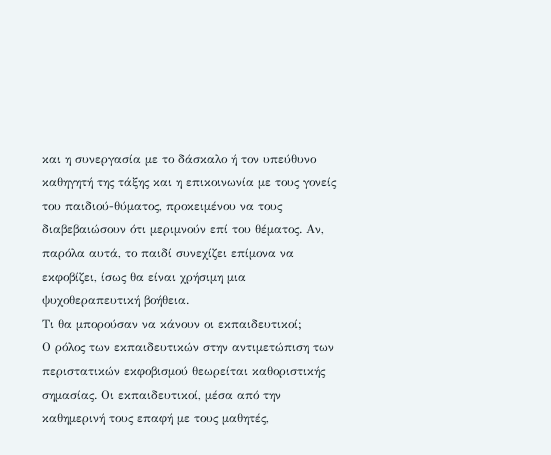και η συνεργασία με το δάσκαλο ή τον υπεύθυνο καθηγητή της τάξης και η επικοινωνία με τους γονείς του παιδιού-θύματος, προκειμένου να τους διαβεβαιώσουν ότι μεριμνούν επί του θέματος. Αν, παρόλα αυτά, το παιδί συνεχίζει επίμονα να εκφοβίζει, ίσως θα είναι χρήσιμη μια ψυχοθεραπευτική βοήθεια.
Τι θα μπορούσαν να κάνουν οι εκπαιδευτικοί;
Ο ρόλος των εκπαιδευτικών στην αντιμετώπιση των περιστατικών εκφοβισμού θεωρείται καθοριστικής σημασίας. Οι εκπαιδευτικοί, μέσα από την καθημερινή τους επαφή με τους μαθητές,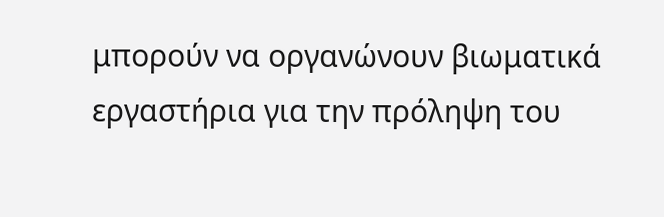μπορούν να οργανώνουν βιωματικά εργαστήρια για την πρόληψη του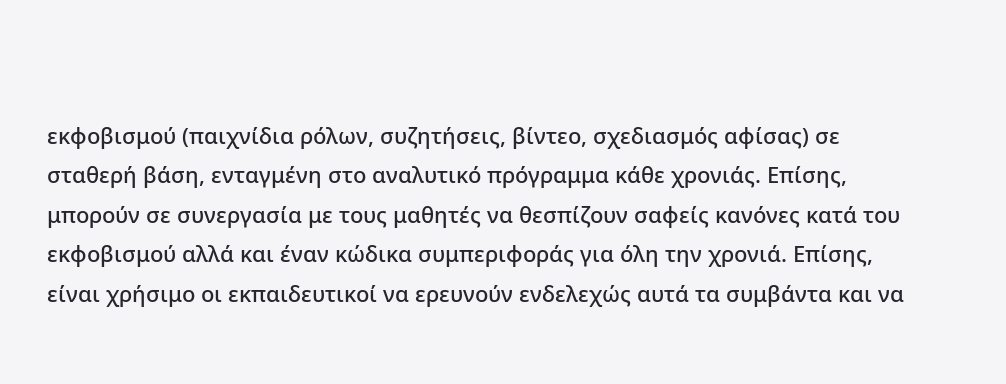εκφοβισμού (παιχνίδια ρόλων, συζητήσεις, βίντεο, σχεδιασμός αφίσας) σε σταθερή βάση, ενταγμένη στο αναλυτικό πρόγραμμα κάθε χρονιάς. Επίσης, μπορούν σε συνεργασία με τους μαθητές να θεσπίζουν σαφείς κανόνες κατά του εκφοβισμού αλλά και έναν κώδικα συμπεριφοράς για όλη την χρονιά. Επίσης, είναι χρήσιμο οι εκπαιδευτικοί να ερευνούν ενδελεχώς αυτά τα συμβάντα και να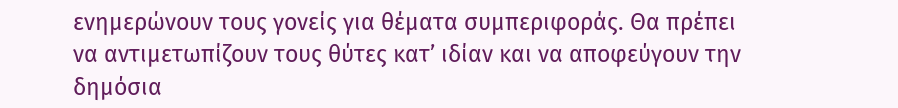ενημερώνουν τους γονείς για θέματα συμπεριφοράς. Θα πρέπει να αντιμετωπίζουν τους θύτες κατ’ ιδίαν και να αποφεύγουν την δημόσια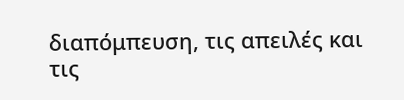διαπόμπευση, τις απειλές και τις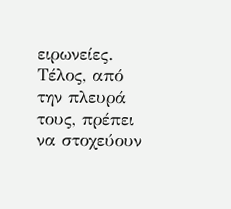ειρωνείες. Τέλος, από την πλευρά τους, πρέπει να στοχεύουν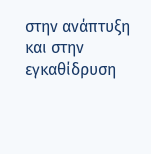στην ανάπτυξη και στην εγκαθίδρυση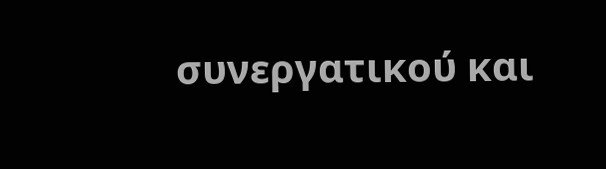συνεργατικού και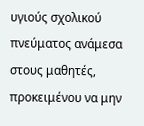υγιούς σχολικού πνεύματος ανάμεσα στους μαθητές, προκειμένου να μην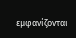εμφανίζονται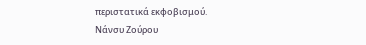περιστατικά εκφοβισμού.
Νάνσυ Ζούρου